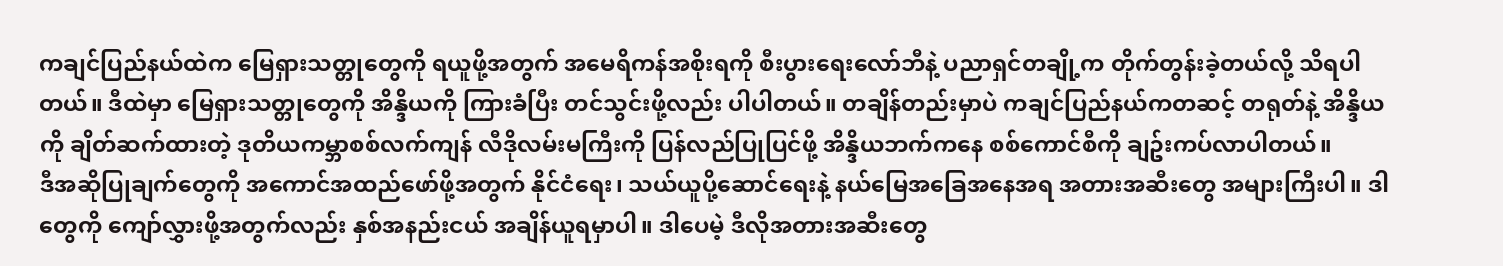ကချင်ပြည်နယ်ထဲက မြေရှားသတ္တုတွေကို ရယူဖို့အတွက် အမေရိကန်အစိုးရကို စီးပွားရေးလော်ဘီနဲ့ ပညာရှင်တချို့က တိုက်တွန်းခဲ့တယ်လို့ သိရပါတယ်။ ဒီထဲမှာ မြေရှားသတ္တုတွေကို အိန္ဒိယကို ကြားခံပြီး တင်သွင်းဖို့လည်း ပါပါတယ်။ တချိန်တည်းမှာပဲ ကချင်ပြည်နယ်ကတဆင့် တရုတ်နဲ့ အိန္ဒိယကို ချိတ်ဆက်ထားတဲ့ ဒုတိယကမ္ဘာစစ်လက်ကျန် လီဒိုလမ်းမကြီးကို ပြန်လည်ပြုပြင်ဖို့ အိန္ဒိယဘက်ကနေ စစ်ကောင်စီကို ချဥ်းကပ်လာပါတယ်။
ဒီအဆိုပြုချက်တွေကို အကောင်အထည်ဖော်ဖို့အတွက် နိုင်ငံရေး၊ သယ်ယူပို့ဆောင်ရေးနဲ့ နယ်မြေအခြေအနေအရ အတားအဆီးတွေ အများကြီးပါ။ ဒါတွေကို ကျော်လွှားဖို့အတွက်လည်း နှစ်အနည်းငယ် အချိန်ယူရမှာပါ။ ဒါပေမဲ့ ဒီလိုအတားအဆီးတွေ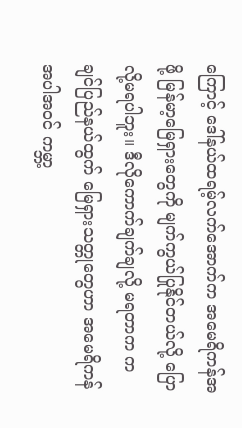ကြောင့် ဒေါ်နယ်ထရမ့်လက်အောက်က အမေရိကန်အဖို့ မြန်မာ့မြေရှားတွေကို မျက်ကွယ်ပြုနိုင်တယ်လို့ ပြောလို့မရပါဘူး။ ဒီလိုကောက်ချက်ချလို့ မရတာက ကချင်ပြည်နယ်ထွက် မြေရှားသတ္တုတွေဟာ အမေရိကန်အပါအဝင် ကမ္ဘာ့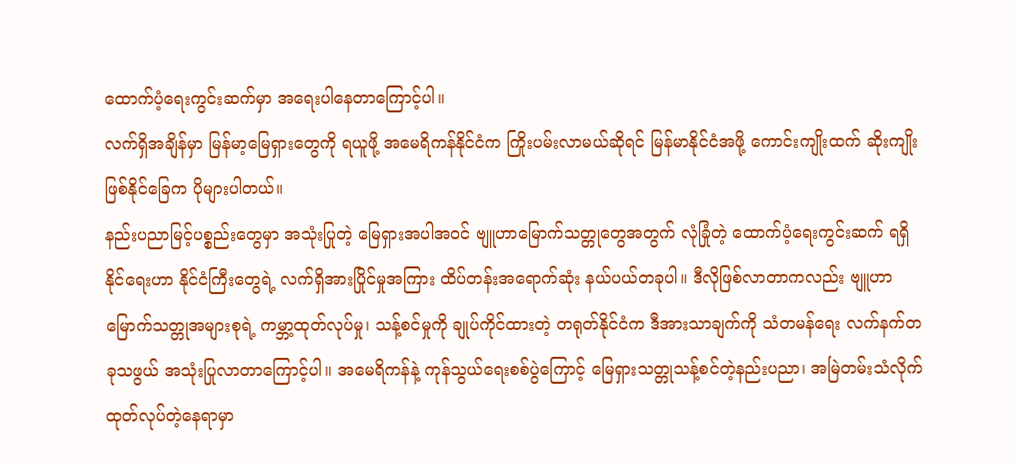ထောက်ပံ့ရေးကွင်းဆက်မှာ အရေးပါနေတာကြောင့်ပါ။
လက်ရှိအချိန်မှာ မြန်မာ့မြေရှားတွေကို ရယူဖို့ အမေရိကန်နိုင်ငံက ကြိုးပမ်းလာမယ်ဆိုရင် မြန်မာနိုင်ငံအဖို့ ကောင်းကျိုးထက် ဆိုးကျိုးဖြစ်နိုင်ခြေက ပိုများပါတယ်။
နည်းပညာမြင့်ပစ္စည်းတွေမှာ အသုံးပြုတဲ့ မြေရှားအပါအဝင် ဗျူဟာမြောက်သတ္တုတွေအတွက် လုံခြုံတဲ့ ထောက်ပံ့ရေးကွင်းဆက် ရရှိနိုင်ရေးဟာ နိုင်ငံကြီးတွေရဲ့ လက်ရှိအားပြိုင်မှုအကြား ထိပ်တန်းအရောက်ဆုံး နယ်ပယ်တခုပါ။ ဒီလိုဖြစ်လာတာကလည်း ဗျူဟာမြောက်သတ္တုအများစုရဲ့ ကမ္ဘာ့ထုတ်လုပ်မှု၊ သန့်စင်မှုကို ချုပ်ကိုင်ထားတဲ့ တရုတ်နိုင်ငံက ဒီအားသာချက်ကို သံတမန်ရေး လက်နက်တခုသဖွယ် အသုံးပြုလာတာကြောင့်ပါ။ အမေရိကန်နဲ့ ကုန်သွယ်ရေးစစ်ပွဲကြောင့် မြေရှားသတ္တုသန့်စင်တဲ့နည်းပညာ၊ အမြဲတမ်းသံလိုက် ထုတ်လုပ်တဲ့နေရာမှာ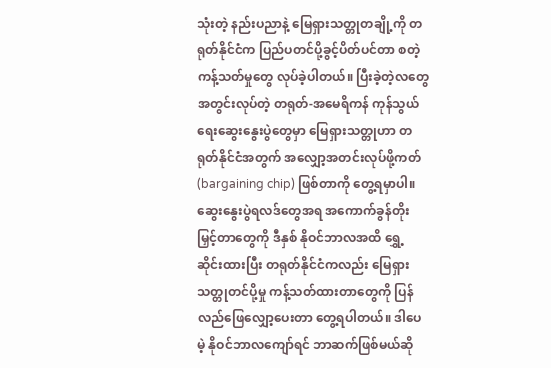သုံးတဲ့ နည်းပညာနဲ့ မြေရှားသတ္တုတချို့ကို တရုတ်နိုင်ငံက ပြည်ပတင်ပို့ခွင့်ပိတ်ပင်တာ စတဲ့ ကန့်သတ်မှုတွေ လုပ်ခဲ့ပါတယ်။ ပြီးခဲ့တဲ့လတွေအတွင်းလုပ်တဲ့ တရုတ်-အမေရိကန် ကုန်သွယ်ရေးဆွေးနွေးပွဲတွေမှာ မြေရှားသတ္တုဟာ တရုတ်နိုင်ငံအတွက် အလျှော့အတင်းလုပ်ဖို့ကတ် (bargaining chip) ဖြစ်တာကို တွေ့ရမှာပါ။ ဆွေးနွေးပွဲရလဒ်တွေအရ အကောက်ခွန်တိုးမြှင့်တာတွေကို ဒီနှစ် နိုဝင်ဘာလအထိ ရွှေ့ဆိုင်းထားပြီး တရုတ်နိုင်ငံကလည်း မြေရှားသတ္တုတင်ပို့မှု ကန့်သတ်ထားတာတွေကို ပြန်လည်ဖြေလျှော့ပေးတာ တွေ့ရပါတယ်။ ဒါပေမဲ့ နိုဝင်ဘာလကျော်ရင် ဘာဆက်ဖြစ်မယ်ဆို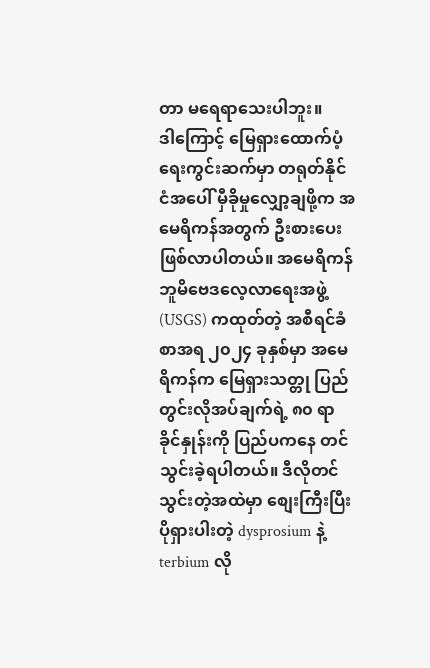တာ မရေရာသေးပါဘူး။
ဒါကြောင့် မြေရှားထောက်ပံ့ရေးကွင်းဆက်မှာ တရုတ်နိုင်ငံအပေါ် မှီခိုမှုလျှော့ချဖို့က အမေရိကန်အတွက် ဦးစားပေးဖြစ်လာပါတယ်။ အမေရိကန်ဘူမိဗေဒလေ့လာရေးအဖွဲ့ (USGS) ကထုတ်တဲ့ အစီရင်ခံစာအရ ၂၀၂၄ ခုနှစ်မှာ အမေရိကန်က မြေရှားသတ္တု ပြည်တွင်းလိုအပ်ချက်ရဲ့ ၈၀ ရာခိုင်နှုန်းကို ပြည်ပကနေ တင်သွင်းခဲ့ရပါတယ်။ ဒီလိုတင်သွင်းတဲ့အထဲမှာ စျေးကြီးပြီး ပိုရှားပါးတဲ့ dysprosium နဲ့ terbium လို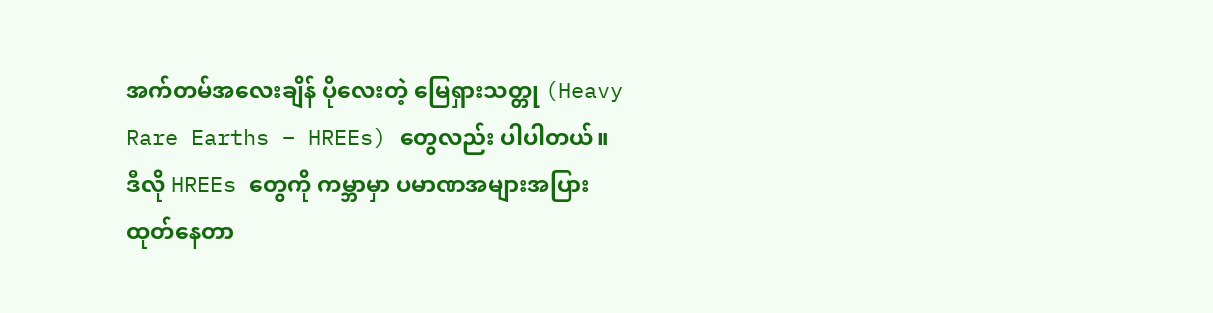အက်တမ်အလေးချိန် ပိုလေးတဲ့ မြေရှားသတ္တု (Heavy Rare Earths – HREEs) တွေလည်း ပါပါတယ်။ ဒီလို HREEs တွေကို ကမ္ဘာမှာ ပမာဏအများအပြားထုတ်နေတာ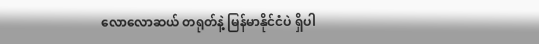လောလောဆယ် တရုတ်နဲ့ မြန်မာနိုင်ငံပဲ ရှိပါ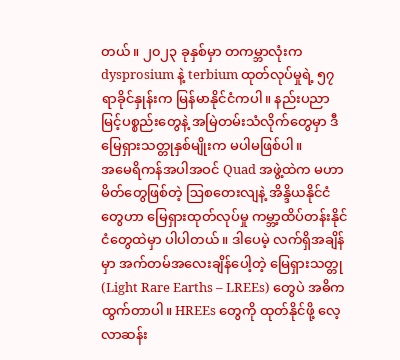တယ်။ ၂၀၂၃ ခုနှစ်မှာ တကမ္ဘာလုံးက dysprosium နဲ့ terbium ထုတ်လုပ်မှုရဲ့ ၅၇ ရာခိုင်နှုန်းက မြန်မာနိုင်ငံကပါ။ နည်းပညာမြင့်ပစ္စည်းတွေနဲ့ အမြဲတမ်းသံလိုက်တွေမှာ ဒီမြေရှားသတ္တုနှစ်မျိုးက မပါမဖြစ်ပါ။
အမေရိကန်အပါအဝင် Quad အဖွဲ့ထဲက မဟာမိတ်တွေဖြစ်တဲ့ ဩစတေးလျနဲ့ အိန္ဒိယနိုင်ငံတွေဟာ မြေရှားထုတ်လုပ်မှု ကမ္ဘာ့ထိပ်တန်းနိုင်ငံတွေထဲမှာ ပါပါတယ်။ ဒါပေမဲ့ လက်ရှိအချိန်မှာ အက်တမ်အလေးချိန်ပေါ့တဲ့ မြေရှားသတ္တု (Light Rare Earths – LREEs) တွေပဲ အဓိကထွက်တာပါ။ HREEs တွေကို ထုတ်နိုင်ဖို့ လေ့လာဆန်း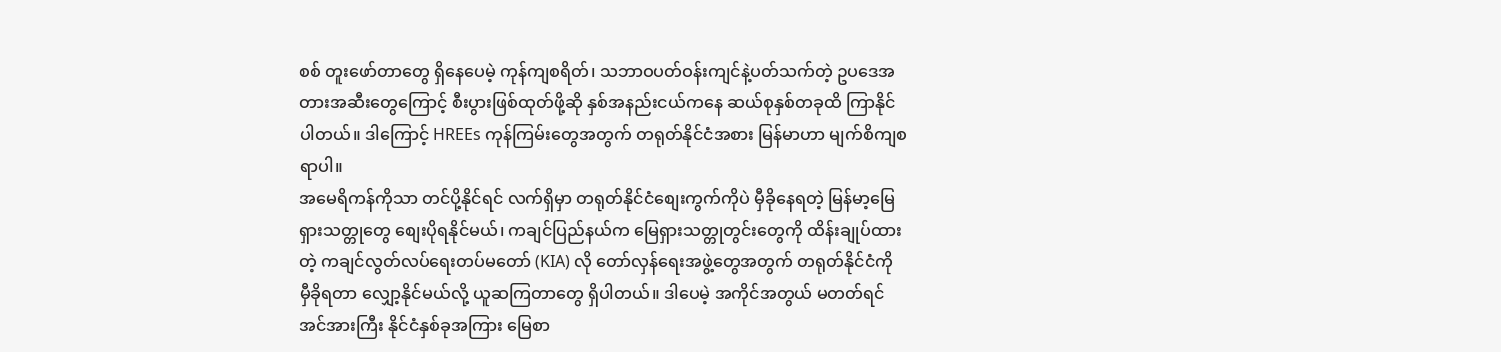စစ် တူးဖော်တာတွေ ရှိနေပေမဲ့ ကုန်ကျစရိတ်၊ သဘာဝပတ်ဝန်းကျင်နဲ့ပတ်သက်တဲ့ ဥပဒေအတားအဆီးတွေကြောင့် စီးပွားဖြစ်ထုတ်ဖို့ဆို နှစ်အနည်းငယ်ကနေ ဆယ်စုနှစ်တခုထိ ကြာနိုင်ပါတယ်။ ဒါကြောင့် HREEs ကုန်ကြမ်းတွေအတွက် တရုတ်နိုင်ငံအစား မြန်မာဟာ မျက်စိကျစရာပါ။
အမေရိကန်ကိုသာ တင်ပို့နိုင်ရင် လက်ရှိမှာ တရုတ်နိုင်ငံစျေးကွက်ကိုပဲ မှီခိုနေရတဲ့ မြန်မာ့မြေရှားသတ္တုတွေ စျေးပိုရနိုင်မယ်၊ ကချင်ပြည်နယ်က မြေရှားသတ္တုတွင်းတွေကို ထိန်းချုပ်ထားတဲ့ ကချင်လွတ်လပ်ရေးတပ်မတော် (KIA) လို တော်လှန်ရေးအဖွဲ့တွေအတွက် တရုတ်နိုင်ငံကို မှီခိုရတာ လျှော့နိုင်မယ်လို့ ယူဆကြတာတွေ ရှိပါတယ်။ ဒါပေမဲ့ အကိုင်အတွယ် မတတ်ရင် အင်အားကြီး နိုင်ငံနှစ်ခုအကြား မြေစာ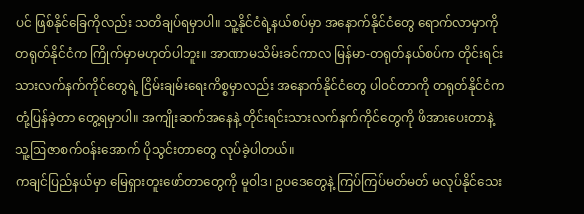ပင် ဖြစ်နိုင်ခြေကိုလည်း သတိချပ်ရမှာပါ။ သူ့နိုင်ငံရဲ့နယ်စပ်မှာ အနောက်နိုင်ငံတွေ ရောက်လာမှာကို တရုတ်နိုင်ငံက ကြိုက်မှာမဟုတ်ပါဘူး။ အာဏာမသိမ်းခင်ကာလ မြန်မာ-တရုတ်နယ်စပ်က တိုင်းရင်းသားလက်နက်ကိုင်တွေရဲ့ ငြိမ်းချမ်းရေးကိစ္စမှာလည်း အနောက်နိုင်ငံတွေ ပါဝင်တာကို တရုတ်နိုင်ငံက တုံ့ပြန်ခဲ့တာ တွေ့ရမှာပါ။ အကျိုးဆက်အနေနဲ့ တိုင်းရင်းသားလက်နက်ကိုင်တွေကို ဖိအားပေးတာနဲ့ သူ့ဩဇာစက်ဝန်းအောက် ပိုသွင်းတာတွေ လုပ်ခဲ့ပါတယ်။
ကချင်ပြည်နယ်မှာ မြေရှားတူးဖော်တာတွေကို မူဝါဒ၊ ဥပဒေတွေနဲ့ ကြပ်ကြပ်မတ်မတ် မလုပ်နိုင်သေး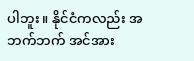ပါဘူး။ နိုင်ငံကလည်း အဘက်ဘက် အင်အား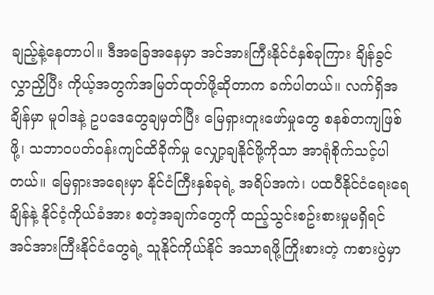ချည့်နဲ့နေတာပါ။ ဒီအခြေအနေမှာ အင်အားကြီးနိုင်ငံနှစ်ခုကြား ချိန်ခွင်လွှာညှိပြီး ကိုယ့်အတွက်အမြတ်ထုတ်ဖို့ဆိုတာက ခက်ပါတယ်။ လက်ရှိအချိန်မှာ မူဝါဒနဲ့ ဥပဒေတွေချမှတ်ပြီး မြေရှားတူးဖော်မှုတွေ စနစ်တကျဖြစ်ဖို့၊ သဘာဝပတ်ဝန်းကျင်ထိခိုက်မှု လျှော့ချနိုင်ဖို့ကိုသာ အာရုံစိုက်သင့်ပါတယ်။ မြေရှားအရေးမှာ နိုင်ငံကြီးနှစ်ခုရဲ့ အရိပ်အကဲ၊ ပထဝီနိုင်ငံရေးရေချိန်နဲ့ နိုင်ငံ့ကိုယ်ခံအား စတဲ့အချက်တွေကို ထည့်သွင်းစဥ်းစားမှုမရှိရင် အင်အားကြီးနိုင်ငံတွေရဲ့ သူနိုင်ကိုယ်နိုင် အသာရဖို့ကြိုးစားတဲ့ ကစားပွဲမှာ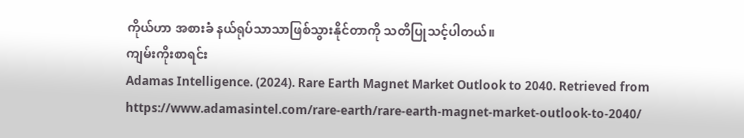ကိုယ်ဟာ အစားခံ နယ်ရုပ်သာသာဖြစ်သွားနိုင်တာကို သတိပြုသင့်ပါတယ်။
ကျမ်းကိုးစာရင်း
Adamas Intelligence. (2024). Rare Earth Magnet Market Outlook to 2040. Retrieved from
https://www.adamasintel.com/rare-earth/rare-earth-magnet-market-outlook-to-2040/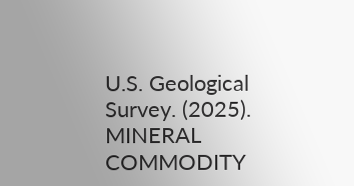U.S. Geological Survey. (2025). MINERAL COMMODITY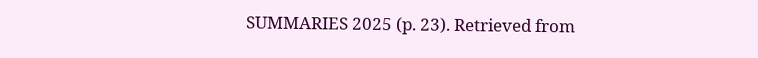SUMMARIES 2025 (p. 23). Retrieved from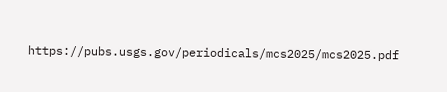https://pubs.usgs.gov/periodicals/mcs2025/mcs2025.pdf